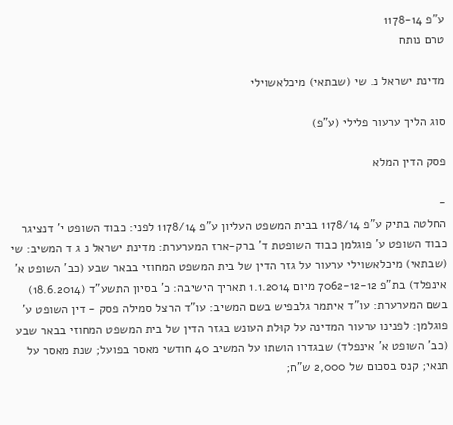ע"פ 1178-14
טרם נותח

מדינת ישראל נ. שי (שבתאי) מיכלאשוילי

סוג הליך ערעור פלילי (ע"פ)

פסק הדין המלא

-
החלטה בתיק ע"פ 1178/14 בבית המשפט העליון ע"פ 1178/14 לפני: כבוד השופט י' דנציגר כבוד השופט ע' פוגלמן כבוד השופטת ד' ברק-ארז המערערת: מדינת ישראל נ ג ד המשיב: שי (שבתאי) מיכלאשוילי ערעור על גזר הדין של בית המשפט המחוזי בבאר שבע (כב' השופט א' אינפלד) בת"פ 7062-12-12 מיום 1.1.2014 תאריך הישיבה: כ' בסיון התשע"ד (18.6.2014) בשם המערערת: עו"ד איתמר גלבפיש בשם המשיב: עו"ד הרצל סמילה פסק - דין השופט ע' פוגלמן: לפנינו ערעור המדינה על קוּלת העונש בגזר הדין של בית המשפט המחוזי בבאר שבע (כב' השופט א' אינפלד) שבגדרו הושתו על המשיב 40 חודשי מאסר בפועל; שנת מאסר על תנאי; קנס בסכום של 2,000 ש"ח;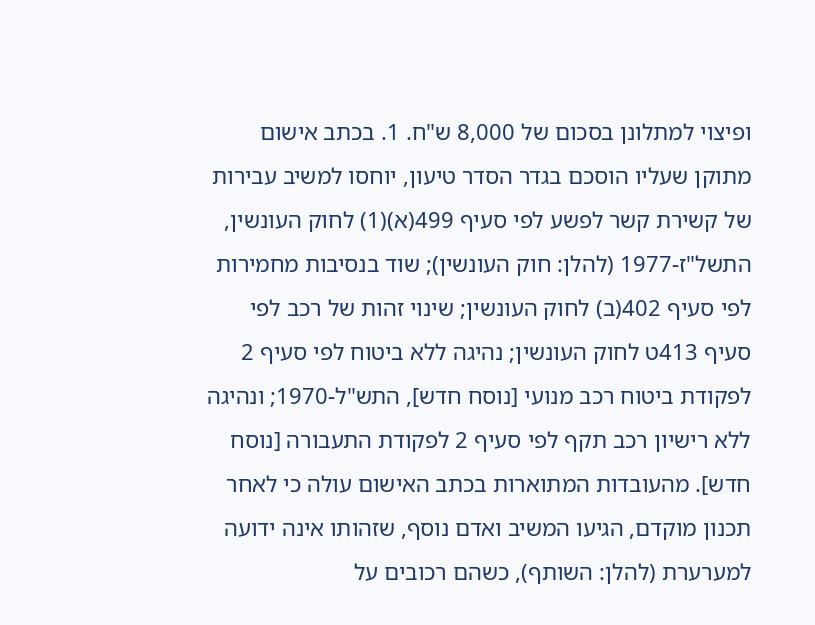ופיצוי למתלונן בסכום של 8,000 ש"ח. 1. בכתב אישום מתוקן שעליו הוסכם בגדר הסדר טיעון, יוחסו למשיב עבירות של קשירת קשר לפשע לפי סעיף 499(א)(1) לחוק העונשין, התשל"ז-1977 (להלן: חוק העונשין); שוד בנסיבות מחמירות לפי סעיף 402(ב) לחוק העונשין; שינוי זהות של רכב לפי סעיף 413ט לחוק העונשין; נהיגה ללא ביטוח לפי סעיף 2 לפקודת ביטוח רכב מנועי [נוסח חדש], התש"ל-1970; ונהיגה ללא רישיון רכב תקף לפי סעיף 2 לפקודת התעבורה [נוסח חדש]. מהעובדות המתוארות בכתב האישום עולה כי לאחר תכנון מוקדם, הגיעו המשיב ואדם נוסף, שזהותו אינה ידועה למערערת (להלן: השותף), כשהם רכובים על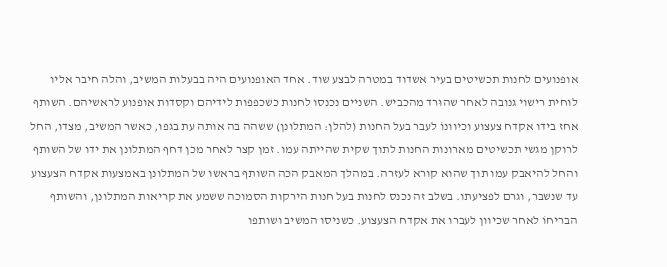אופנועים לחנות תכשיטים בעיר אשדוד במטרה לבצע שוד. אחד האופנועים היה בבעלות המשיב, והלה חיבר אליו לוחית רישוי גנובה לאחר שהוּרד מהכביש. השניים נכנסו לחנות כשכפפות לידיהם וקסדות אופנוע לראשיהם. השותף אחז בידו אקדח צעצוע וכיוונוֹ לעבר בעל החנות (להלן: המתלונן) ששהה בה אותה עת בגפו, כאשר המשיב, מצדו, החל לרוקן מגשי תכשיטים מארונות החנות לתוך שקית שהייתה עמו. זמן קצר לאחר מכן דחף המתלונן את ידו של השותף והחל להיאבק עמו תוך שהוא קורא לעזרה. במהלך המאבק הכה השותף בראשו של המתלונן באמצעות אקדח הצעצוע עד שנשבר, וגרם לפציעתו. בשלב זה נכנס לחנות בעל חנות הירקות הסמוכה ששמע את קריאות המתלונן, והשותף הבריחוֹ לאחר שכיוון לעברו את אקדח הצעצוע. כשניסו המשיב ושותפו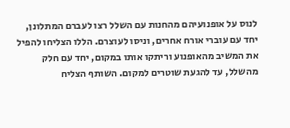לנוס על אופנועיהם מהחנות עם השלל רצו לעברם המתלונן, יחד עם עוברי אורח אחרים, וניסו לעוצרם. הללו הצליחו להפיל את המשיב מהאופנוע וריתקו אותו במקום, יחד עם חלק מהשלל, עד להגעת שוטרים למקום. השותף הצליח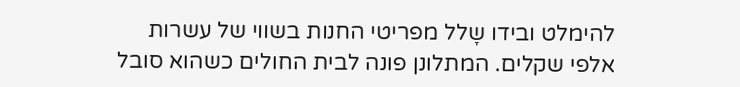להימלט ובידו שָלל מפריטי החנות בשווי של עשרות אלפי שקלים. המתלונן פונה לבית החולים כשהוא סובל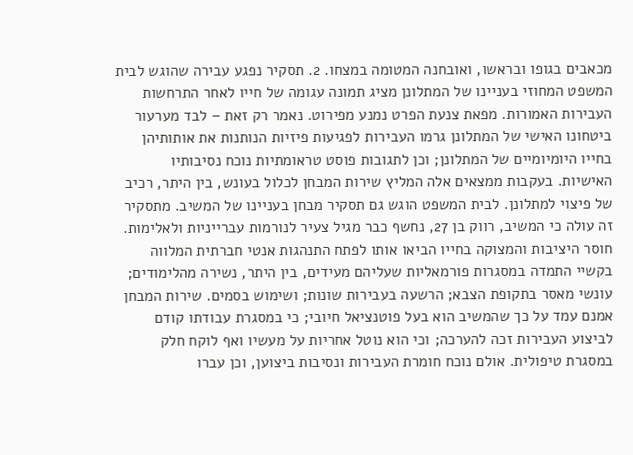מכאבים בגופו ובראשו, ואובחנה המטומה במצחו. 2. תסקיר נפגע עבירה שהוגש לבית המשפט המחוזי בעניינו של המתלונן מציג תמונה עגומה של חייו לאחר התרחשות העבירות האמורות. מפאת צנעת הפרט נמנע מפירוט. נאמר רק זאת – לבד מערעור ביטחונו האישי של המתלונן גרמו העבירות לפגיעות פיזיות הנותנות את אותותיהן בחייו היומיומיים של המתלונן; וכן לתגובות פוסט טראומתיות נוכח נסיבותיו האישיות. בעקבות ממצאים אלה המליץ שירות המבחן לכלול בעונש, בין היתר, רכיב של פיצוי למתלונן. לבית המשפט הוגש גם תסקיר מבחן בעניינו של המשיב. מתסקיר זה עולה כי המשיב, רווק בן 27, נחשף כבר מגיל צעיר לנורמות עברייניות ולאלימות. חוסר היציבות והמצוקה בחייו הביאו אותו לפתח התנהגות אנטי חברתית המלווה בקשיי התמדה במסגרות פורמאליות שעליהם מעידים, בין היתר, נשירה מהלימודים; עונשי מאסר בתקופת הצבא; הרשעה בעבירות שונות; ושימוש בסמים. שירות המבחן אמנם עמד על כך שהמשיב הוא בעל פוטנציאל חיובי; כי במסגרת עבודתו קודם לביצוע העבירות זכה להערכה; וכי הוא נוטל אחריות על מעשיו ואף לוקח חלק במסגרת טיפולית. אולם נוכח חומרת העבירות ונסיבות ביצוען, וכן עברו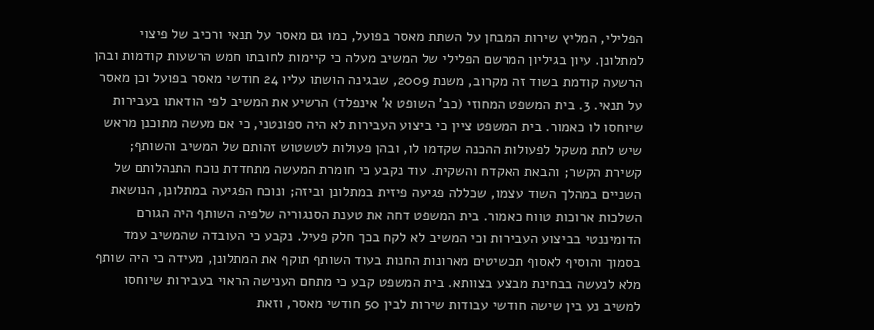הפלילי, המליץ שירות המבחן על השתת מאסר בפועל, כמו גם מאסר על תנאי ורכיב של פיצוי למתלונן. עיון בגיליון המרשם הפלילי של המשיב מעלה כי קיימות לחובתו חמש הרשעות קודמות ובהן הרשעה קודמת בשוד זה מקרוב, משנת 2009, שבגינה הושתו עליו 24 חודשי מאסר בפועל וכן מאסר על תנאי. 3. בית המשפט המחוזי (כב' השופט א' אינפלד) הרשיע את המשיב לפי הודאתו בעבירות שיוחסו לו כאמור. בית המשפט ציין כי ביצוע העבירות לא היה ספונטני, כי אם מעשה מתוכנן מראש שיש לתת משקל לפעולות ההכנה שקדמו לו, ובהן פעולות לטשטוש זהותם של המשיב והשותף; קשירת הקשר; והבאת האקדח והשקית. עוד נקבע כי חומרת המעשה מתחדדת נוכח התנהלותם של השניים במהלך השוד עצמו, שכללה פגיעה פיזית במתלונן וביזה; ונוכח הפגיעה במתלונן, הנושאת השלכות ארוכות טווח כאמור. בית המשפט דחה את טענת הסנגוריה שלפיה השותף היה הגורם הדומיננטי בביצוע העבירות וכי המשיב לא לקח בכך חלק פעיל. נקבע כי העובדה שהמשיב עמד בסמוך והוסיף לאסוף תכשיטים מארונות החנות בעוד השותף תוקף את המתלונן, מעידה כי היה שותף מלא לנעשה בבחינת מבצע בצוותא. בית המשפט קבע כי מתחם הענישה הראוי בעבירות שיוחסו למשיב נע בין שישה חודשי עבודות שירות לבין 50 חודשי מאסר, וזאת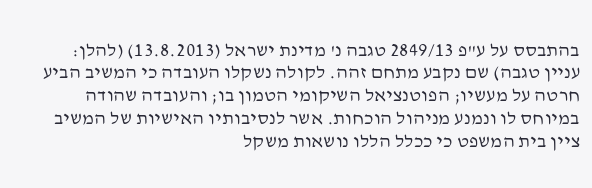בהתבסס על ע"פ 2849/13 טגבה נ' מדינת ישראל (13.8.2013) (להלן: עניין טגבה) שם נקבע מתחם זהה. לקולה נשקלו העובדה כי המשיב הביע חרטה על מעשיו; הפוטנציאל השיקומי הטמון בו; והעובדה שהודה במיוחס לו ונמנע מניהול הוכחות. אשר לנסיבותיו האישיות של המשיב ציין בית המשפט כי ככלל הללו נושאות משקל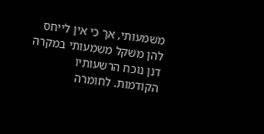משמעותי, אך כי אין לייחס להן משקל משמעותי במקרה דנן נוכח הרשעותיו הקודמות. לחומרה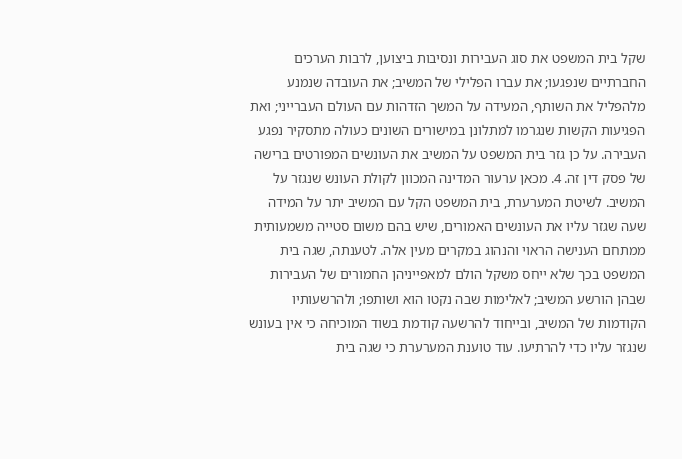שקל בית המשפט את סוג העבירות ונסיבות ביצוען, לרבות הערכים החברתיים שנפגעו; את עברו הפלילי של המשיב; את העובדה שנמנע מלהפליל את השותף, המעידה על המשך הזדהות עם העולם העברייני; ואת הפגיעות הקשות שנגרמו למתלונן במישורים השונים כעולה מתסקיר נפגע העבירה. על כן גזר בית המשפט על המשיב את העונשים המפורטים ברישה של פסק דין זה. 4. מכאן ערעור המדינה המכוון לקולת העונש שנגזר על המשיב. לשיטת המערערת, בית המשפט הקל עם המשיב יתר על המידה שעה שגזר עליו את העונשים האמורים, שיש בהם משום סטייה משמעותית ממתחם הענישה הראוי והנהוג במקרים מעין אלה. לטענתה, שגה בית המשפט בכך שלא ייחס משקל הולם למאפייניהן החמורים של העבירות שבהן הורשע המשיב; לאלימות שבה נקטו הוא ושותפו; ולהרשעותיו הקודמות של המשיב, ובייחוד להרשעה קודמת בשוד המוכיחה כי אין בעונש שנגזר עליו כדי להרתיעו. עוד טוענת המערערת כי שגה בית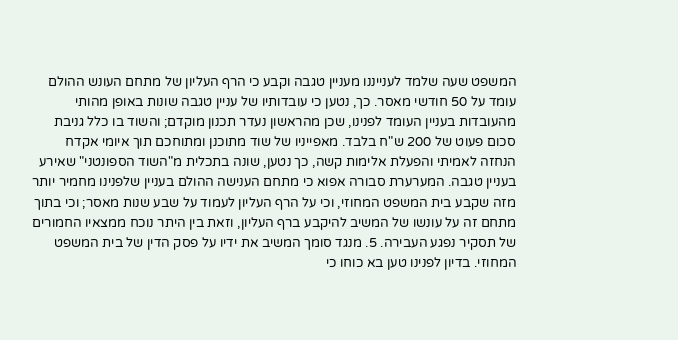המשפט שעה שלמד לענייננו מעניין טגבה וקבע כי הרף העליון של מתחם העונש ההולם עומד על 50 חודשי מאסר. כך, נטען כי עובדותיו של עניין טגבה שונות באופן מהותי מהעובדות בעניין העומד לפנינו, שכן מהראשון נעדר תכנון מוקדם; והשוד בו כלל גניבת סכום פעוט של 200 ש"ח בלבד. מאפייניו של שוד מתוכנן ומתוחכם תוך איומי אקדח הנחזה לאמיתי והפעלת אלימות קשה, כך נטען, שונה בתכלית מ"השוד הספונטני" שאירע בעניין טגבה. המערערת סבורה אפוא כי מתחם הענישה ההולם בעניין שלפנינו מחמיר יותר מזה שקבע בית המשפט המחוזי, וכי על הרף העליון לעמוד על שבע שנות מאסר; וכי בתוך מתחם זה על עונשו של המשיב להיקבע ברף העליון, וזאת בין היתר נוכח ממצאיו החמורים של תסקיר נפגע העבירה. 5. מנגד סומך המשיב את ידיו על פסק הדין של בית המשפט המחוזי. בדיון לפנינו טען בא כוחו כי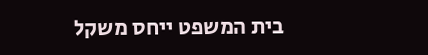בית המשפט ייחס משקל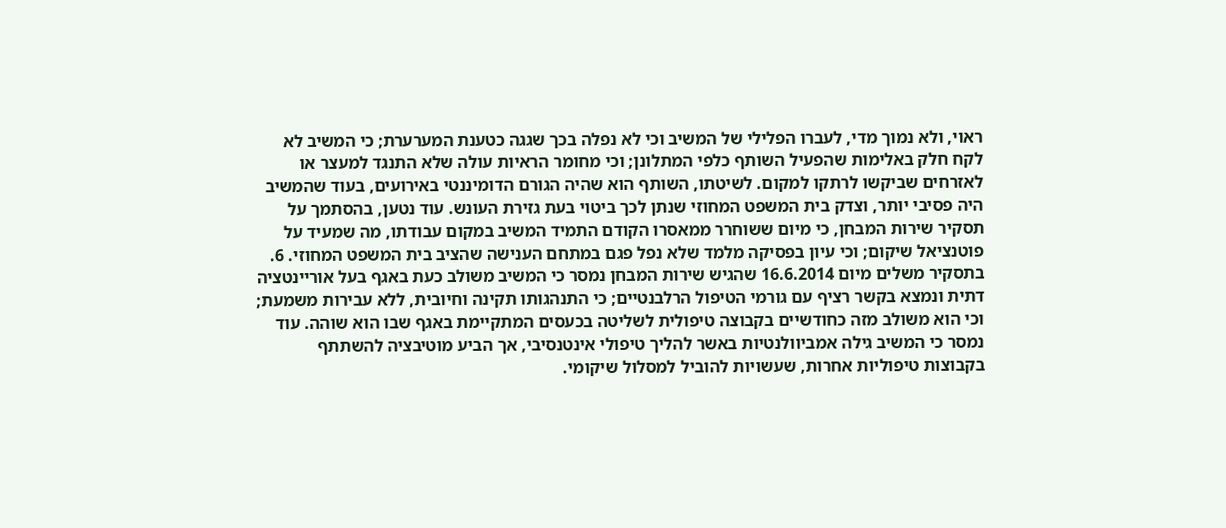ראוי, ולא נמוך מדי, לעברו הפלילי של המשיב וכי לא נפלה בכך שגגה כטענת המערערת; כי המשיב לא לקח חלק באלימות שהפעיל השותף כלפי המתלונן; וכי מחומר הראיות עולה שלא התנגד למעצר או לאזרחים שביקשו לרתקו למקום. לשיטתו, השותף הוא שהיה הגורם הדומיננטי באירועים, בעוד שהמשיב היה פסיבי יותר, וצדק בית המשפט המחוזי שנתן לכך ביטוי בעת גזירת העונש. עוד נטען, בהסתמך על תסקיר שירות המבחן, כי מיום ששוחרר ממאסרו הקודם התמיד המשיב במקום עבודתו, מה שמעיד על פוטנציאל שיקום; וכי עיון בפסיקה מלמד שלא נפל פגם במתחם הענישה שהציב בית המשפט המחוזי. 6. בתסקיר משלים מיום 16.6.2014 שהגיש שירות המבחן נמסר כי המשיב משולב כעת באגף בעל אוריינטציה דתית ונמצא בקשר רציף עם גורמי הטיפול הרלבנטיים; כי התנהגותו תקינה וחיובית, ללא עבירות משמעת; וכי הוא משולב מזה כחודשיים בקבוצה טיפולית לשליטה בכעסים המתקיימת באגף שבו הוא שוהה. עוד נמסר כי המשיב גילה אמביוולנטיות באשר להליך טיפולי אינטנסיבי, אך הביע מוטיבציה להשתתף בקבוצות טיפוליות אחרות, שעשויות להוביל למסלול שיקומי.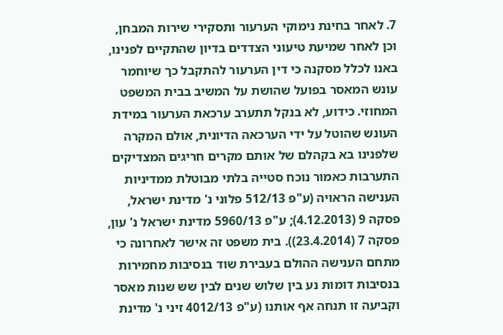7. לאחר בחינת נימוקי הערעור ותסקירי שירות המבחן, וכן לאחר שמיעת טיעוני הצדדים בדיון שהתקיים לפנינו, באנו לכלל מסקנה כי דין הערעור להתקבל כך שיוחמר עונש המאסר בפועל שהושת על המשיב בבית המשפט המחוזי. כידוע, לא בנקל תתערב ערכאת הערעור במידת העונש שהוטל על ידי הערכאה הדיונית, אולם המקרה שלפנינו בא בקהלם של אותם מקרים חריגים המצדיקים התערבות כאמור נוכח סטייה בלתי מבוטלת ממדיניות הענישה הראויה (ע"פ 512/13 פלוני נ' מדינת ישראל, פסקה 9 (4.12.2013); ע"פ 5960/13 מדינת ישראל נ' עון, פסקה 7 (23.4.2014)). בית משפט זה אישר לאחרונה כי מתחם הענישה ההולם בעבירת שוד בנסיבות מחמירות בנסיבות דומות נע בין שלוש שנים לבין שש שנות מאסר וקביעה זו תנחה אף אותנו (ע"פ 4012/13 זיני נ' מדינת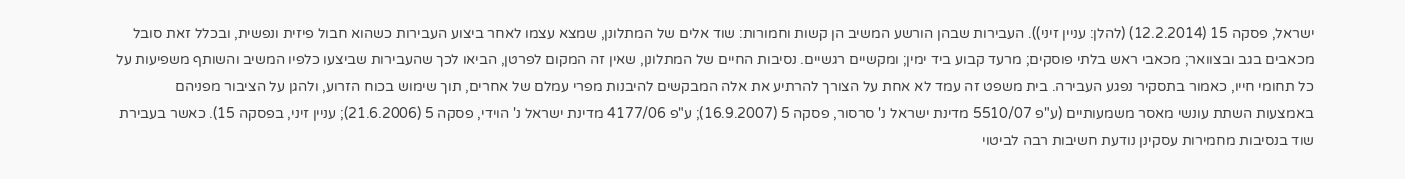ישראל, פסקה 15 (12.2.2014) (להלן: עניין זיני)). העבירות שבהן הורשע המשיב הן קשות וחמורות: שוד אלים של המתלונן, שמצא עצמו לאחר ביצוע העבירות כשהוא חבול פיזית ונפשית, ובכלל זאת סובל מכאבים בגב ובצוואר; מכאבי ראש בלתי פוסקים; מרעד קבוע ביד ימין; ומקשיים רגשיים. נסיבות החיים של המתלונן, שאין זה המקום לפרטן, הביאו לכך שהעבירות שביצעו כלפיו המשיב והשותף משפיעות על כל תחומי חייו, כאמור בתסקיר נפגע העבירה. בית משפט זה עמד לא אחת על הצורך להרתיע את אלה המבקשים להיבנות מפרי עמלם של אחרים, תוך שימוש בכוח הזרוע, ולהגן על הציבור מפניהם באמצעות השתת עונשי מאסר משמעותיים (ע"פ 5510/07 מדינת ישראל נ' סרסור, פסקה 5 (16.9.2007); ע"פ 4177/06 מדינת ישראל נ' הוידי, פסקה 5 (21.6.2006); עניין זיני, בפסקה 15). כאשר בעבירת שוד בנסיבות מחמירות עסקינן נודעת חשיבות רבה לביטוי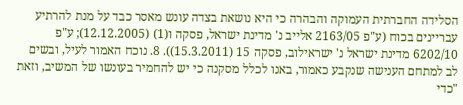הסלידה החברתית העמוקה והבהרה כי היא נושאת בצדה עונש מאסר כבד על מנת להרתיע עבריינים בכוח (ע"פ 2163/05 אלייב נ' מדינת ישראל, פסקה ו(1) (12.12.2005); ע"פ 6202/10 מדינת ישראל נ' ישראילוב, פסקה 15 (15.3.2011)). 8. נוכח האמור לעיל, ובשים לב למתחם הענישה שנקבע כאמור, באנו לכלל מסקנה כי יש להחמיר בעונשו של המשיב, וזאת "כדי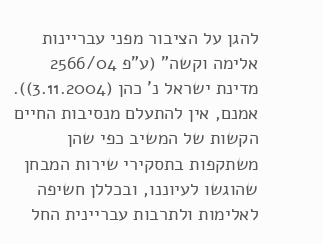להגן על הציבור מפני עבריינות אלימה וקשה" (ע"פ 2566/04 מדינת ישראל נ' כהן (3.11.2004)). אמנם, אין להתעלם מנסיבות החיים הקשות של המשיב כפי שהן משתקפות בתסקירי שירות המבחן שהוגשו לעיוננו, ובכללן חשיפה לאלימות ולתרבות עבריינית החל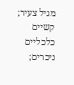מגיל צעיר; קשיים כלכליים ניכרים;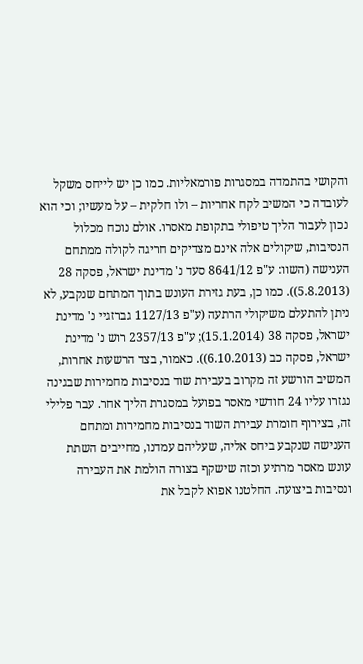והקושי בהתמדה במסגרות פורמאליות. כמו כן יש לייחס משקל לעובדה כי המשיב לקח אחריות – ולו חלקית – על מעשיו; וכי הוא נכון לעבור הליך טיפולי בתקופת מאסרו. אולם נוכח מכלול הנסיבות, שיקולים אלה אינם מצדיקים חריגה לקולה ממתחם הענישה (השוו: ע"פ 8641/12 סעד נ' מדינת ישראל, פסקה 28 (5.8.2013)). כמו כן, בעת גזירת העונש בתוך המתחם שנקבע, לא ניתן להתעלם משיקולי הרתעה (ע"פ 1127/13 גברזגיי נ' מדינת ישראל, פסקה 38 (15.1.2014); ע"פ 2357/13 רוש נ' מדינת ישראל, פסקה כב (6.10.2013)). כאמור, בצד הרשעות אחרות, המשיב הורשע זה מקרוב בעבירת שוד בנסיבות מחמירות שבגינה נגזרו עליו 24 חודשי מאסר בפועל במסגרת הליך אחר. עבר פלילי זה, בצירוף חומרת עבירת השוד בנסיבות מחמירות ומתחם הענישה שנקבע ביחס אליה, שעליהם עמדנו, מחייבים השתת עונש מאסר מרתיע וכזה שישקף בצורה הולמת את העבירה ונסיבות ביצועה. החלטנו אפוא לקבל את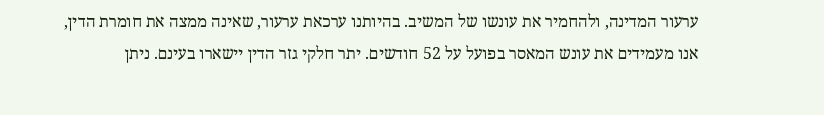ערעור המדינה, ולהחמיר את עונשו של המשיב. בהיותנו ערכאת ערעור, שאינה ממצה את חומרת הדין, אנו מעמידים את עונש המאסר בפועל על 52 חודשים. יתר חלקי גזר הדין יישארו בעינם. ניתן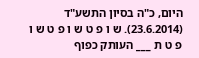היום, כ"ה בסיון התשע"ד (23.6.2014). ש ו פ ט ש ו פ ט ש ו פ ט ת ___ העותק כפוף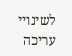לשינויי עריכה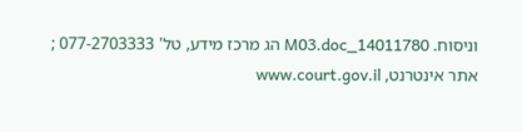וניסוח. 14011780_M03.doc הג מרכז מידע, טל' 077-2703333 ; אתר אינטרנט, www.court.gov.il